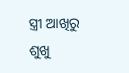ସ୍ତ୍ରୀ ଆଖିରୁ ଶୁଖୁ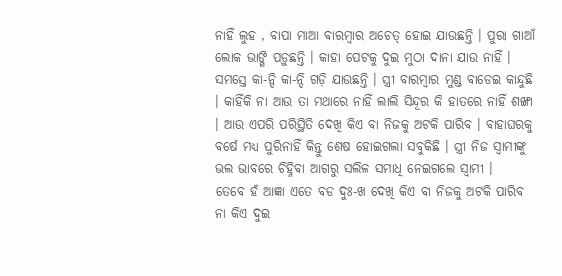ନାହିଁ ଲୁହ , ବାପା ମାଆ ବାରମ୍ବାର ଅଚେତ୍ ହୋଇ ଯାଉଛନ୍ତି । ପୁରା ଗାଆଁ ଲୋକ ଭାଙ୍ଗି ପଡ଼ୁଛନ୍ତି । କାହା ପେଟକୁ ଦୁଇ ମୁଠା ଦାନା ଯାଉ ନାହିଁ । ସମସ୍ତେ କା-ନ୍ଦି କା-ନ୍ଦି ଗଡ଼ି ଯାଉଛନ୍ତି । ସ୍ତ୍ରୀ ବାରମ୍ବାର ମୁଣ୍ଡ ବାଡେଇ କାନ୍ଦୁଛି । କାହିଁକି ନା ଆଉ ତା ମଥାରେ ନାହିଁ ଲାଲି ସିନ୍ଦୂର କି ହାତରେ ନାହିଁ ଶଙ୍ଖା । ଆଉ ଏପରି ପରିସ୍ଥିତି ଦେଖି କିଏ ବା ନିଜକୁ ଅଟକି ପାରିବ । ବାହାଘରକୁ ବର୍ଷେ ମଧ୍ୟ ପୁରିନାହିଁ କିନ୍ତୁ ଶେଷ ହୋଇଗଲା ସବୁକିଛି । ସ୍ତ୍ରୀ ନିଜ ସ୍ବାମୀଙ୍କୁ ଭଲ ଭାବରେ ଚିହ୍ନିବା ଆଗରୁ ସଲିଳ ସମାଧି ନେଇଗଲେ ସ୍ଵାମୀ ।
ତେବେ ହଁ ଆଜ୍ଞା ଏତେ ବଡ ଦୁଃ-ଖ ଦେଖି କିଏ ବା ନିଜକୁ ଅଟକି ପାରିବ ନା କିଏ ଦୁଇ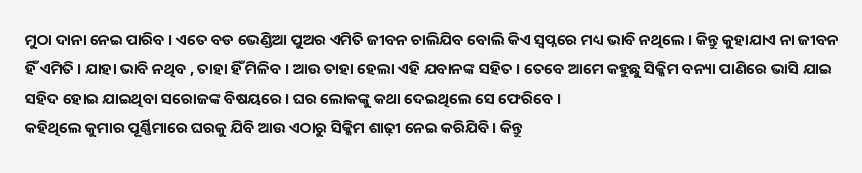ମୁଠା ଦାନା ନେଇ ପାରିବ । ଏତେ ବଡ ଭେଣ୍ଡିଆ ପୁଅର ଏମିତି ଜୀବନ ଚାଲିଯିବ ବୋଲି କିଏ ସ୍ୱପ୍ନରେ ମଧ୍ୟ ଭାବି ନଥିଲେ । କିନ୍ତୁ କୁହାଯାଏ ନା ଜୀବନ ହିଁ ଏମିତି । ଯାହା ଭାବି ନଥିବ , ତାହା ହିଁ ମିଳିବ । ଆଉ ତାହା ହେଲା ଏହି ଯବାନଙ୍କ ସହିତ । ତେବେ ଆମେ କହୁଛୁ ସିକ୍କିମ ବନ୍ୟା ପାଣିରେ ଭାସି ଯାଇ ସହିଦ ହୋଇ ଯାଇଥିବା ସରୋଜଙ୍କ ବିଷୟରେ । ଘର ଲୋକଙ୍କୁ କଥା ଦେଇଥିଲେ ସେ ଫେରିବେ ।
କହିଥିଲେ କୁମାର ପୂର୍ଣ୍ଣିମାରେ ଘରକୁ ଯିବି ଆଉ ଏଠାରୁ ସିକ୍କିମ ଶାଢ଼ୀ ନେଇ କରିଯିବି । କିନ୍ତୁ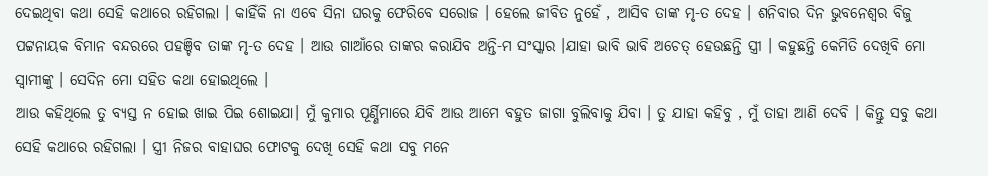ଦେଇଥିବା କଥା ସେହି କଥାରେ ରହିଗଲା । କାହିଁକି ନା ଏବେ ସିନା ଘରକୁ ଫେରିବେ ସରୋଜ । ହେଲେ ଜୀବିତ ନୁହେଁ , ଆସିବ ତାଙ୍କ ମୃ-ତ ଦେହ । ଶନିବାର ଦିନ ଭୁବନେଶ୍ଵର ବିଜୁ ପଟ୍ଟନାୟକ ବିମାନ ବନ୍ଦରରେ ପହଞ୍ଚିବ ତାଙ୍କ ମୃ-ତ ଦେହ । ଆଉ ଗାଆଁରେ ତାଙ୍କର କରାଯିବ ଅନ୍ତି-ମ ସଂସ୍କାର ।ଯାହା ଭାବି ଭାବି ଅଚେତ୍ ହେଉଛନ୍ତି ସ୍ତ୍ରୀ । କହୁଛନ୍ତି କେମିତି ଦେଖିବି ମୋ ସ୍ବାମୀଙ୍କୁ । ସେଦିନ ମୋ ସହିତ କଥା ହୋଇଥିଲେ ।
ଆଉ କହିଥିଲେ ତୁ ବ୍ୟସ୍ତ ନ ହୋଇ ଖାଇ ପିଇ ଶୋଇଯା। ମୁଁ କୁମାର ପୂର୍ଣ୍ଣିମାରେ ଯିବି ଆଉ ଆମେ ବହୁତ ଜାଗା ବୁଲିବାକୁ ଯିବା । ତୁ ଯାହା କହିବୁ , ମୁଁ ତାହା ଆଣି ଦେବି । କିନ୍ତୁ ସବୁ କଥା ସେହି କଥାରେ ରହିଗଲା । ସ୍ତ୍ରୀ ନିଜର ବାହାଘର ଫୋଟକୁ ଦେଖି ସେହି କଥା ସବୁ ମନେ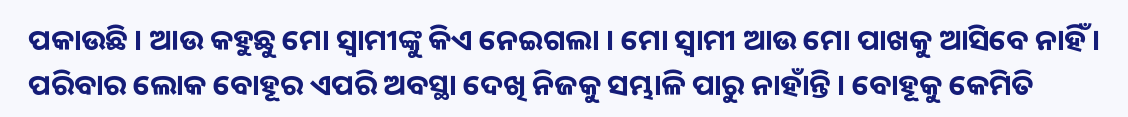ପକାଉଛି । ଆଉ କହୁଛୁ ମୋ ସ୍ବାମୀଙ୍କୁ କିଏ ନେଇଗଲା । ମୋ ସ୍ବାମୀ ଆଉ ମୋ ପାଖକୁ ଆସିବେ ନାହିଁ । ପରିବାର ଲୋକ ବୋହୂର ଏପରି ଅବସ୍ଥା ଦେଖି ନିଜକୁ ସମ୍ଭାଳି ପାରୁ ନାହାଁନ୍ତି । ବୋହୂକୁ କେମିତି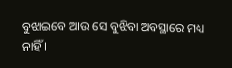ବୁଝାଇବେ ଆଉ ସେ ବୁଝିବା ଅବସ୍ଥାରେ ମଧ୍ୟ ନାହିଁ ।